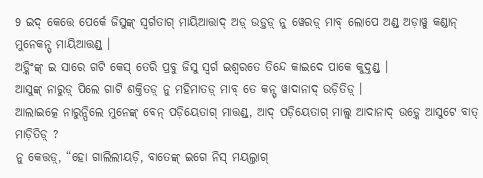9 ଇଦ୍ କେତ୍ତେ ପେର୍କେ ଜିସୁଙ୍କ୍ ସ୍ୱର୍ଗତାଗ୍ ମାୟିଆତ୍ତାଦ୍ ଅଡ଼୍ ଉଡ଼୍ତଡ଼୍ ନୁ ୱେରଡ଼୍ ମାବ୍ ଲୋପେ ଅଣ୍ଡ୍ ଅଡ଼ାୱୁ କଣ୍ଡାନ୍ ମୁନେକନ୍ସ୍ ମାୟିଆତ୍ତଣ୍ଡ୍ ।
ଅଡ଼୍କିଂଙ୍କ୍ ଇ ସାରେ ଗଟି କେସ୍ ତେରି ପ୍ରବୁ ଜିସୁ ସ୍ୱର୍ଗ ଇଶ୍ୱରତେ ତିନ୍ଦେ କାଇଦେ ପାକେ କୁଦ୍ତଣ୍ଡ୍ ।
ଆସୁଙ୍କ୍ ନାରୁଡ଼୍ ପିଲେ ଗାଟି ଶକ୍ତିତଡ଼୍ ନୁ ମହିମାତଡ଼୍ ମାବ୍ ତେ କନ୍ସ୍ ୱାଦାନାଦ୍ ଉଡ଼ିତିଡ଼୍ ।
ଆଲାଇତ୍କେ ନାରୁନ୍ପିଲେ ମୁନେଙ୍କ୍ ବେନ୍ ପଡ଼ିୟେତାଗ୍ ମାତ୍ତଣ୍ଡ୍, ଆଦ୍ ପଡ଼ିୟେତାଗ୍ ମାଲ୍ସ୍ ଆଦାନାଦ୍ ଉଡ଼୍କେ ଆସୁଟେ ବାତ୍ ମାଡ଼ିତିଡ଼୍ ?
ନୁ କେତ୍ତଡ଼୍, “ହୋ ଗାଲିଲୀୟଡ଼ି, ବାତେଙ୍କ୍ ଇଗେ ନିସ୍ ମୟଲ୍ତାଗ୍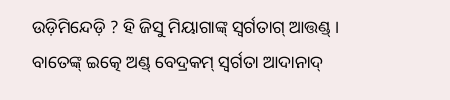ଉଡ଼ିମିନ୍ଦେଡ଼ି ? ହି ଜିସୁ ମିୟାଗାଙ୍କ୍ ସ୍ୱର୍ଗତାଗ୍ ଆତ୍ତଣ୍ଡ୍ । ବାତେଙ୍କ୍ ଇତ୍କେ ଅଣ୍ଡ୍ ବେଦ୍ରକମ୍ ସ୍ୱର୍ଗତା ଆଦାନାଦ୍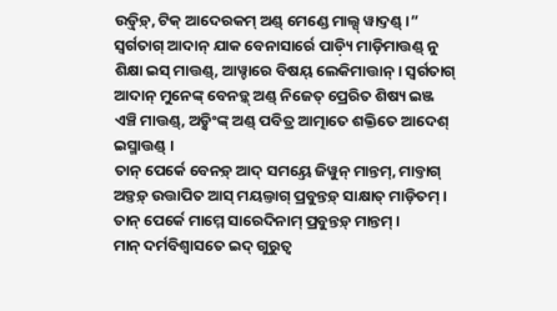ଉଡ଼୍ତିଡ଼୍, ଟିକ୍ ଆଦେରକମ୍ ଅଣ୍ଡ୍ ମେଣ୍ଡେ ମାଲ୍ସ୍ ୱାଦ୍ତଣ୍ଡ୍ ।”
ସ୍ୱର୍ଗତାଗ୍ ଆଦାନ୍ ଯାକ ବେନାସାର୍ରେ ପାଡ଼୍ୟି ମାଡ଼ିମାତ୍ତଣ୍ଡ୍ ନୁ ଶିକ୍ଷା ଇସ୍ ମାତ୍ତଣ୍ଡ୍, ଆୱ୍ଚାରେ ବିଷୟ୍ ଲେକିମାତ୍ତାନ୍ । ସ୍ୱର୍ଗତାଗ୍ ଆଦାନ୍ ମୁନେଙ୍କ୍ ବେନଡ଼୍କ୍ ଅଣ୍ଡ୍ ନିଜେତ୍ ପ୍ରେରିତ ଶିଷ୍ୟ ଇଞ୍ଜ ଏଞ୍ଚି ମାତ୍ତଣ୍ଡ୍, ଅଡ଼୍କିଂଙ୍କ୍ ଅଣ୍ଡ୍ ପବିତ୍ର ଆତ୍ମାତେ ଶକ୍ତିତେ ଆଦେଶ୍ ଇସ୍ମାତ୍ତଣ୍ଡ୍ ।
ତାନ୍ ପେର୍କେ ବେନଡ଼୍ ଆଦ୍ ସମୟ୍ତେ ଜିୱୁନ୍ ମାନ୍ତମ୍, ମାବ୍ତାଗ୍ ଅଡ଼୍ତଡ଼୍ ଉତ୍ତାପିତ ଆସ୍ ମୟଲ୍ତାଗ୍ ପ୍ରବୁନ୍ତଡ଼୍ ସାକ୍ଷାତ୍ ମାଡ଼ିତମ୍ । ତାନ୍ ପେର୍କେ ମାମ୍ମେ ସାରେଦିନାମ୍ ପ୍ରବୁନ୍ତଡ଼୍ ମାନ୍ତମ୍ ।
ମାନ୍ ଦର୍ମବିଶ୍ୱାସତେ ଇଦ୍ ଗୁରୁତ୍ୱ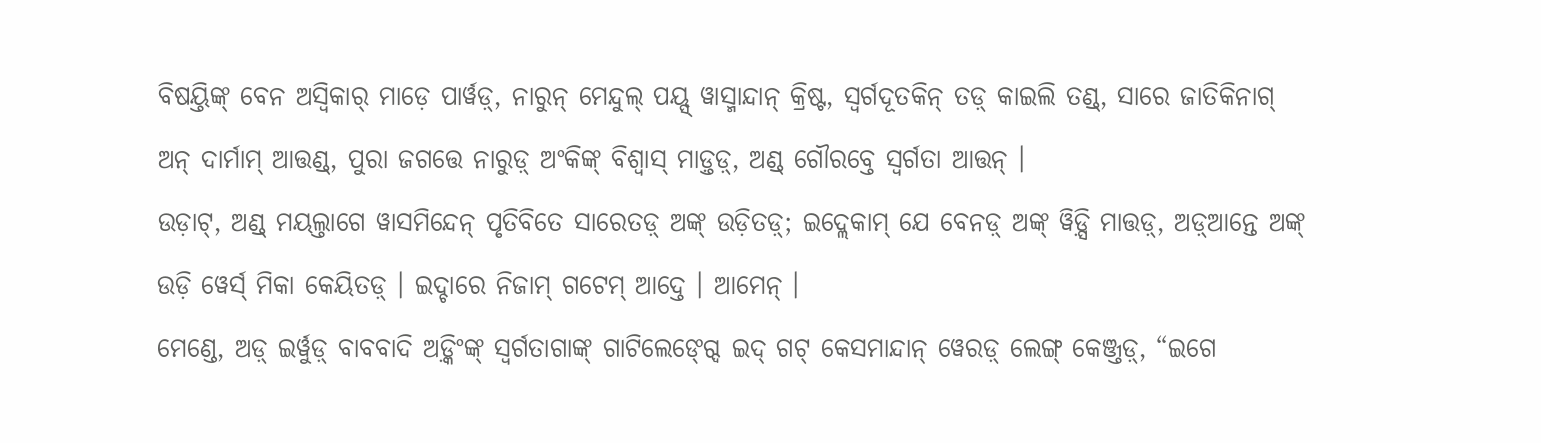ବିଷୟ୍ତିଙ୍କ୍ ବେନ ଅସ୍ୱିକାର୍ ମାଡ଼େ ପାର୍ୱଡ଼୍, ନାରୁନ୍ ମେନ୍ଦୁଲ୍ ପୟ୍ସ୍ ୱାସ୍ମାନ୍ଦାନ୍ କ୍ରିଷ୍ଟ, ସ୍ୱର୍ଗଦୂତକିନ୍ ତଡ଼୍ କାଇଲି ତଣ୍ଡ୍, ସାରେ ଜାତିକିନାଗ୍ ଅନ୍ ଦାର୍ମାମ୍ ଆତ୍ତଣ୍ଡ୍, ପୁରା ଜଗତ୍ତେ ନାରୁଡ଼୍ ଅଂକିଙ୍କ୍ ବିଶ୍ୱାସ୍ ମାଡ଼୍ତଡ଼୍, ଅଣ୍ଡ୍ ଗୌରବ୍ତେ ସ୍ୱର୍ଗତା ଆତ୍ତନ୍ ।
ଉଡ଼ାଟ୍, ଅଣ୍ଡ୍ ମୟଲ୍ତାଗେ ୱାସମିନ୍ଦେନ୍ ପୃତିବିତେ ସାରେତଡ଼୍ ଅଙ୍କ୍ ଉଡ଼ିତଡ଼୍; ଇଦ୍ଲେକାମ୍ ଯେ ବେନଡ଼୍ ଅଙ୍କ୍ ୱିଡ଼୍ସି ମାତ୍ତଡ଼୍, ଅଡ଼୍ଆନ୍ତେ ଅଙ୍କ୍ ଉଡ଼ି ୱେର୍ସ୍ ମିକା କେୟିତଡ଼୍ । ଇଦ୍ଚାରେ ନିଜାମ୍ ଗଟେମ୍ ଆଦ୍ତେ । ଆମେନ୍ ।
ମେଣ୍ଡେ, ଅଡ଼୍ ଇର୍ୱୁଡ଼୍ ବାବବାଦି ଅଡ଼୍କିଂଙ୍କ୍ ସ୍ୱର୍ଗତାଗାଙ୍କ୍ ଗାଟିଲେଙ୍ଗ୍ଦେ ଇଦ୍ ଗଟ୍ କେସମାନ୍ଦାନ୍ ୱେରଡ଼୍ ଲେଙ୍ଗ୍ କେଞ୍ଜ୍ତଡ଼୍, “ଇଗେ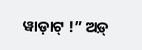ୱାଡ଼ାଟ୍ !” ଅଡ଼୍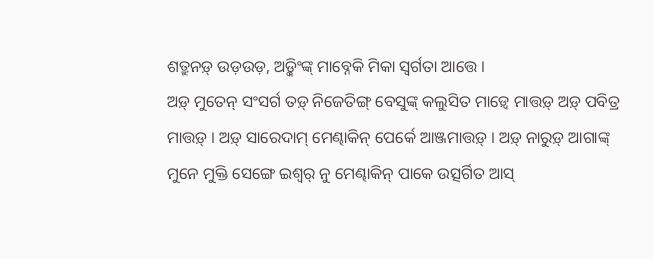ଶତ୍ରୁନଡ଼୍ ଉଡ଼ଉଡ଼, ଅଡ଼୍କିଂଙ୍କ୍ ମାବ୍ନେକି ମିକା ସ୍ୱର୍ଗତା ଆତ୍ତେ ।
ଅଡ଼୍ ମୁତେନ୍ ସଂସର୍ଗ ତଡ଼୍ ନିଜେତିଙ୍ଗ୍ ବେସୁଙ୍କ୍ କଲୁସିତ ମାଡ଼୍ୱେ ମାତ୍ତଡ଼୍ ଅଡ଼୍ ପବିତ୍ର ମାତ୍ତଡ଼୍ । ଅଡ଼୍ ସାରେଦାମ୍ ମେଣ୍ଢାକିନ୍ ପେର୍କେ ଆଞ୍ଜମାତ୍ତଡ଼୍ । ଅଡ଼୍ ନାରୁଡ଼୍ ଆଗାଙ୍କ୍ ମୁନେ ମୁକ୍ତି ସେଙ୍ଗେ ଇଶ୍ୱର୍ ନୁ ମେଣ୍ଢାକିନ୍ ପାକେ ଉତ୍ସର୍ଗିତ ଆସ୍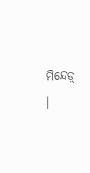ମିନ୍ଦେଡ଼୍ ।